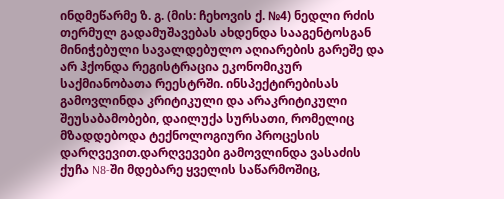ინდმეწარმე ზ. გ. (მის: ჩეხოვის ქ. №4) ნედლი რძის თერმულ გადამუშავებას ახდენდა სააგენტოსგან მინიჭებული სავალდებულო აღიარების გარეშე და არ ჰქონდა რეგისტრაცია ეკონომიკურ საქმიანობათა რეესტრში. ინსპექტირებისას გამოვლინდა კრიტიკული და არაკრიტიკული შეუსაბამობები, დაილუქა სურსათი, რომელიც მზადდებოდა ტექნოლოგიური პროცესის დარღვევით.დარღვევები გამოვლინდა ვასაძის ქუჩა N8-ში მდებარე ყველის საწარმოშიც,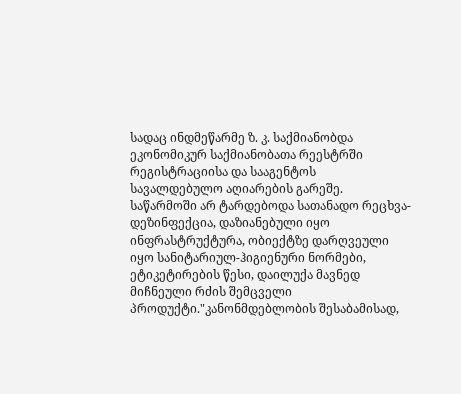სადაც ინდმეწარმე ზ. კ. საქმიანობდა ეკონომიკურ საქმიანობათა რეესტრში რეგისტრაციისა და სააგენტოს სავალდებულო აღიარების გარეშე. საწარმოში არ ტარდებოდა სათანადო რეცხვა-დეზინფექცია, დაზიანებული იყო ინფრასტრუქტურა, ობიექტზე დარღვეული იყო სანიტარიულ-ჰიგიენური ნორმები, ეტიკეტირების წესი, დაილუქა მავნედ მიჩნეული რძის შემცველი პროდუქტი."კანონმდებლობის შესაბამისად,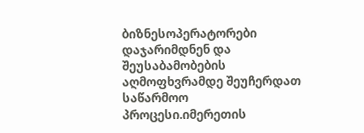ბიზნესოპერატორები დაჯარიმდნენ და შეუსაბამობების აღმოფხვრამდე შეუჩერდათ საწარმოო პროცესი.იმერეთის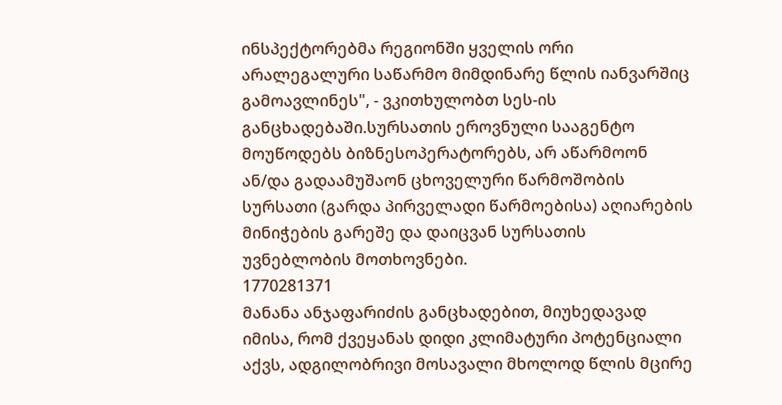ინსპექტორებმა რეგიონში ყველის ორი არალეგალური საწარმო მიმდინარე წლის იანვარშიც გამოავლინეს", - ვკითხულობთ სეს-ის განცხადებაში.სურსათის ეროვნული სააგენტო მოუწოდებს ბიზნესოპერატორებს, არ აწარმოონ ან/და გადაამუშაონ ცხოველური წარმოშობის სურსათი (გარდა პირველადი წარმოებისა) აღიარების მინიჭების გარეშე და დაიცვან სურსათის უვნებლობის მოთხოვნები.
1770281371
მანანა ანჯაფარიძის განცხადებით, მიუხედავად იმისა, რომ ქვეყანას დიდი კლიმატური პოტენციალი აქვს, ადგილობრივი მოსავალი მხოლოდ წლის მცირე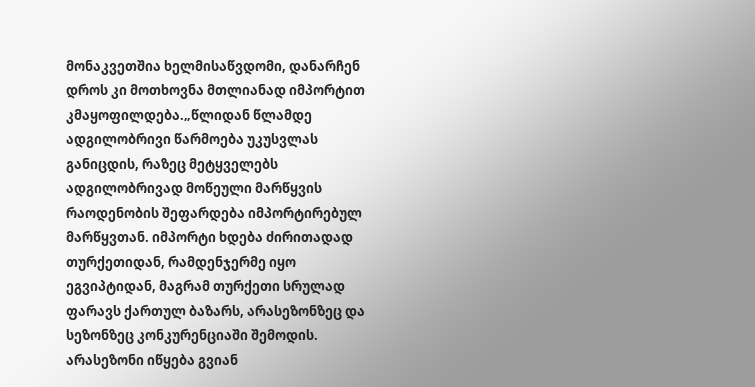მონაკვეთშია ხელმისაწვდომი, დანარჩენ დროს კი მოთხოვნა მთლიანად იმპორტით კმაყოფილდება.„წლიდან წლამდე ადგილობრივი წარმოება უკუსვლას განიცდის, რაზეც მეტყველებს ადგილობრივად მოწეული მარწყვის რაოდენობის შეფარდება იმპორტირებულ მარწყვთან. იმპორტი ხდება ძირითადად თურქეთიდან, რამდენჯერმე იყო ეგვიპტიდან, მაგრამ თურქეთი სრულად ფარავს ქართულ ბაზარს, არასეზონზეც და სეზონზეც კონკურენციაში შემოდის. არასეზონი იწყება გვიან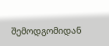შემოდგომიდან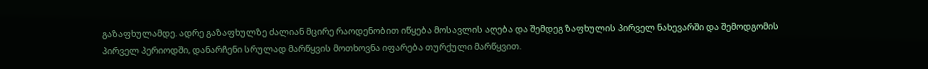გაზაფხულამდე. ადრე გაზაფხულზე ძალიან მცირე რაოდენობით იწყება მოსავლის აღება და შემდეგ ზაფხულის პირველ ნახევარში და შემოდგომის პირველ პერიოდში, დანარჩენი სრულად მარწყვის მოთხოვნა იფარება თურქული მარწყვით.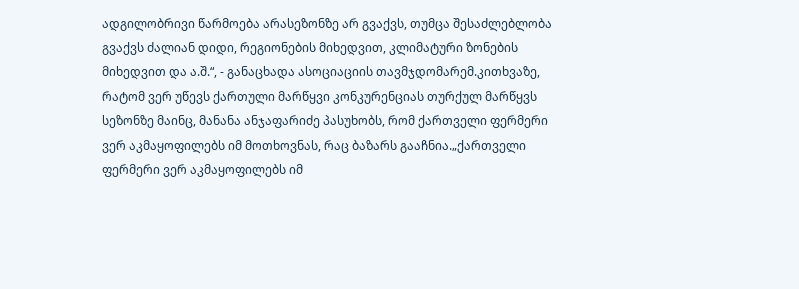ადგილობრივი წარმოება არასეზონზე არ გვაქვს, თუმცა შესაძლებლობა გვაქვს ძალიან დიდი, რეგიონების მიხედვით, კლიმატური ზონების მიხედვით და ა.შ.“, - განაცხადა ასოციაციის თავმჯდომარემ.კითხვაზე, რატომ ვერ უწევს ქართული მარწყვი კონკურენციას თურქულ მარწყვს სეზონზე მაინც, მანანა ანჯაფარიძე პასუხობს, რომ ქართველი ფერმერი ვერ აკმაყოფილებს იმ მოთხოვნას, რაც ბაზარს გააჩნია.„ქართველი ფერმერი ვერ აკმაყოფილებს იმ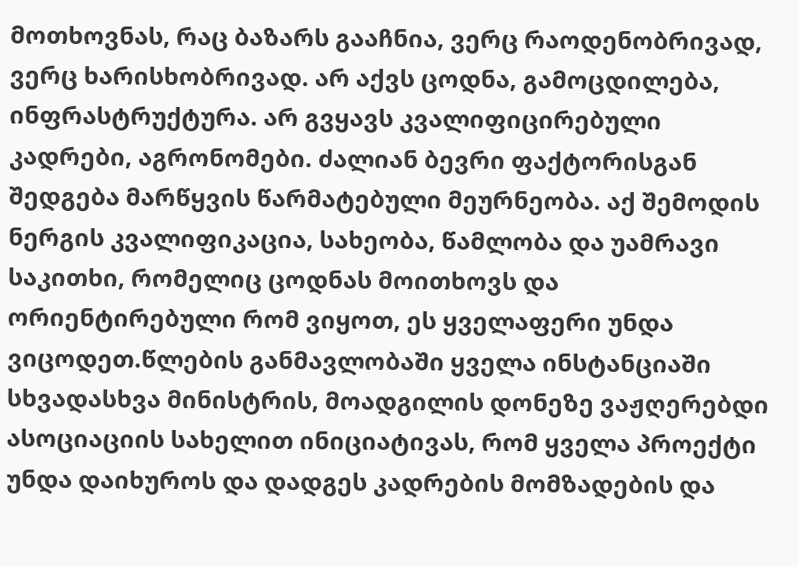მოთხოვნას, რაც ბაზარს გააჩნია, ვერც რაოდენობრივად, ვერც ხარისხობრივად. არ აქვს ცოდნა, გამოცდილება, ინფრასტრუქტურა. არ გვყავს კვალიფიცირებული კადრები, აგრონომები. ძალიან ბევრი ფაქტორისგან შედგება მარწყვის წარმატებული მეურნეობა. აქ შემოდის ნერგის კვალიფიკაცია, სახეობა, წამლობა და უამრავი საკითხი, რომელიც ცოდნას მოითხოვს და ორიენტირებული რომ ვიყოთ, ეს ყველაფერი უნდა ვიცოდეთ.წლების განმავლობაში ყველა ინსტანციაში სხვადასხვა მინისტრის, მოადგილის დონეზე ვაჟღერებდი ასოციაციის სახელით ინიციატივას, რომ ყველა პროექტი უნდა დაიხუროს და დადგეს კადრების მომზადების და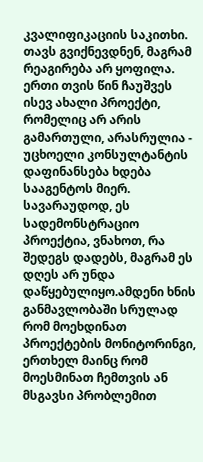კვალიფიკაციის საკითხი. თავს გვიქნევდნენ, მაგრამ რეაგირება არ ყოფილა. ერთი თვის წინ ჩაუშვეს ისევ ახალი პროექტი, რომელიც არ არის გამართული, არასრულია - უცხოელი კონსულტანტის დაფინანსება ხდება სააგენტოს მიერ. სავარაუდოდ, ეს სადემონსტრაციო პროექტია, ვნახოთ, რა შედეგს დადებს, მაგრამ ეს დღეს არ უნდა დაწყებულიყო.ამდენი ხნის განმავლობაში სრულად რომ მოეხდინათ პროექტების მონიტორინგი, ერთხელ მაინც რომ მოესმინათ ჩემთვის ან მსგავსი პრობლემით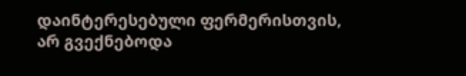დაინტერესებული ფერმერისთვის, არ გვექნებოდა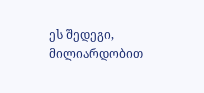ეს შედეგი, მილიარდობით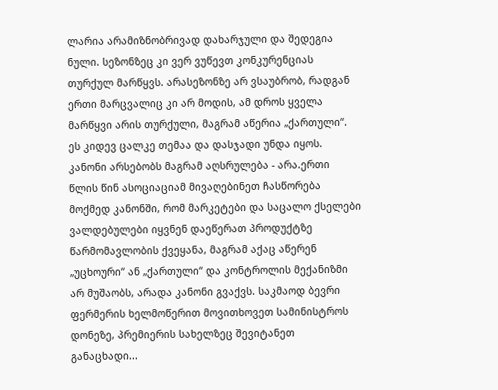ლარია არამიზნობრივად დახარჯული და შედეგია ნული. სეზონზეც კი ვერ ვუწევთ კონკურენციას თურქულ მარწყვს. არასეზონზე არ ვსაუბრობ, რადგან ერთი მარცვალიც კი არ მოდის, ამ დროს ყველა მარწყვი არის თურქული, მაგრამ აწერია „ქართული“. ეს კიდევ ცალკე თემაა და დასჯადი უნდა იყოს. კანონი არსებობს მაგრამ აღსრულება - არა.ერთი წლის წინ ასოციაციამ მივაღებინეთ ჩასწორება მოქმედ კანონში, რომ მარკეტები და საცალო ქსელები ვალდებულები იყვნენ დაეწერათ პროდუქტზე წარმომავლობის ქვეყანა, მაგრამ აქაც აწერენ „უცხოური“ ან „ქართული“ და კონტროლის მექანიზმი არ მუშაობს, არადა კანონი გვაქვს. საკმაოდ ბევრი ფერმერის ხელმოწერით მოვითხოვეთ სამინისტროს დონეზე, პრემიერის სახელზეც შევიტანეთ განაცხადი...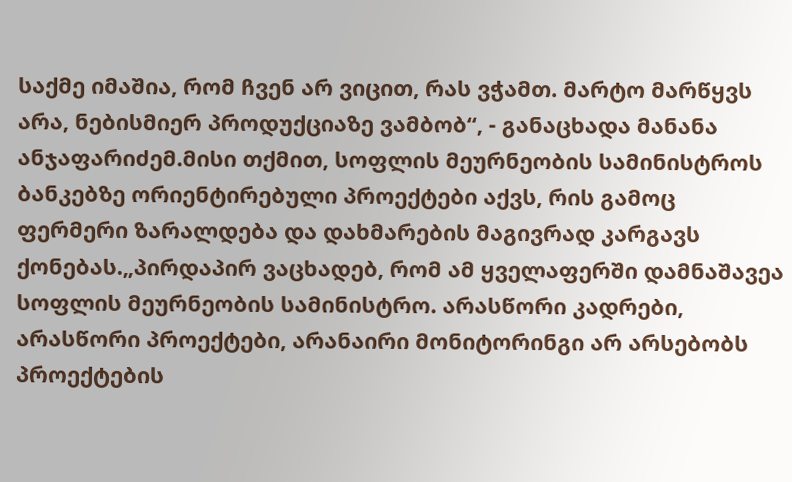საქმე იმაშია, რომ ჩვენ არ ვიცით, რას ვჭამთ. მარტო მარწყვს არა, ნებისმიერ პროდუქციაზე ვამბობ“, - განაცხადა მანანა ანჯაფარიძემ.მისი თქმით, სოფლის მეურნეობის სამინისტროს ბანკებზე ორიენტირებული პროექტები აქვს, რის გამოც ფერმერი ზარალდება და დახმარების მაგივრად კარგავს ქონებას.„პირდაპირ ვაცხადებ, რომ ამ ყველაფერში დამნაშავეა სოფლის მეურნეობის სამინისტრო. არასწორი კადრები, არასწორი პროექტები, არანაირი მონიტორინგი არ არსებობს პროექტების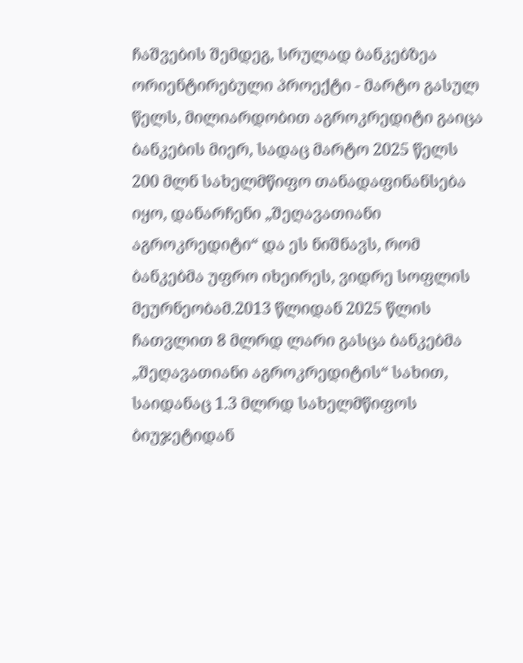ჩაშვების შემდეგ, სრულად ბანკებზეა ორიენტირებული პროექტი - მარტო გასულ წელს, მილიარდობით აგროკრედიტი გაიცა ბანკების მიერ, სადაც მარტო 2025 წელს 200 მლნ სახელმწიფო თანადაფინანსება იყო, დანარჩენი „შეღავათიანი აგროკრედიტი“ და ეს ნიშნავს, რომ ბანკებმა უფრო იხეირეს, ვიდრე სოფლის მეურნეობამ.2013 წლიდან 2025 წლის ჩათვლით 8 მლრდ ლარი გასცა ბანკებმა „შეღავათიანი აგროკრედიტის“ სახით, საიდანაც 1.3 მლრდ სახელმწიფოს ბიუჯეტიდან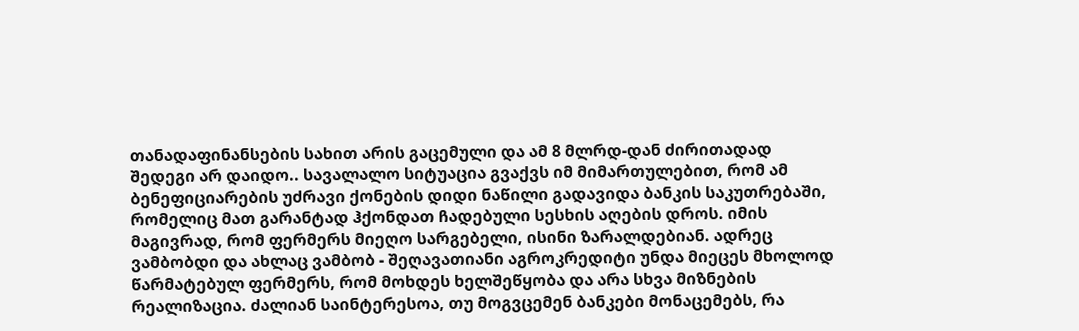თანადაფინანსების სახით არის გაცემული და ამ 8 მლრდ-დან ძირითადად შედეგი არ დაიდო.. სავალალო სიტუაცია გვაქვს იმ მიმართულებით, რომ ამ ბენეფიციარების უძრავი ქონების დიდი ნაწილი გადავიდა ბანკის საკუთრებაში, რომელიც მათ გარანტად ჰქონდათ ჩადებული სესხის აღების დროს. იმის მაგივრად, რომ ფერმერს მიეღო სარგებელი, ისინი ზარალდებიან. ადრეც ვამბობდი და ახლაც ვამბობ - შეღავათიანი აგროკრედიტი უნდა მიეცეს მხოლოდ წარმატებულ ფერმერს, რომ მოხდეს ხელშეწყობა და არა სხვა მიზნების რეალიზაცია. ძალიან საინტერესოა, თუ მოგვცემენ ბანკები მონაცემებს, რა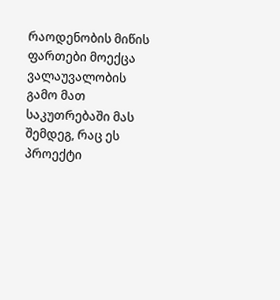რაოდენობის მიწის ფართები მოექცა ვალაუვალობის გამო მათ საკუთრებაში მას შემდეგ, რაც ეს პროექტი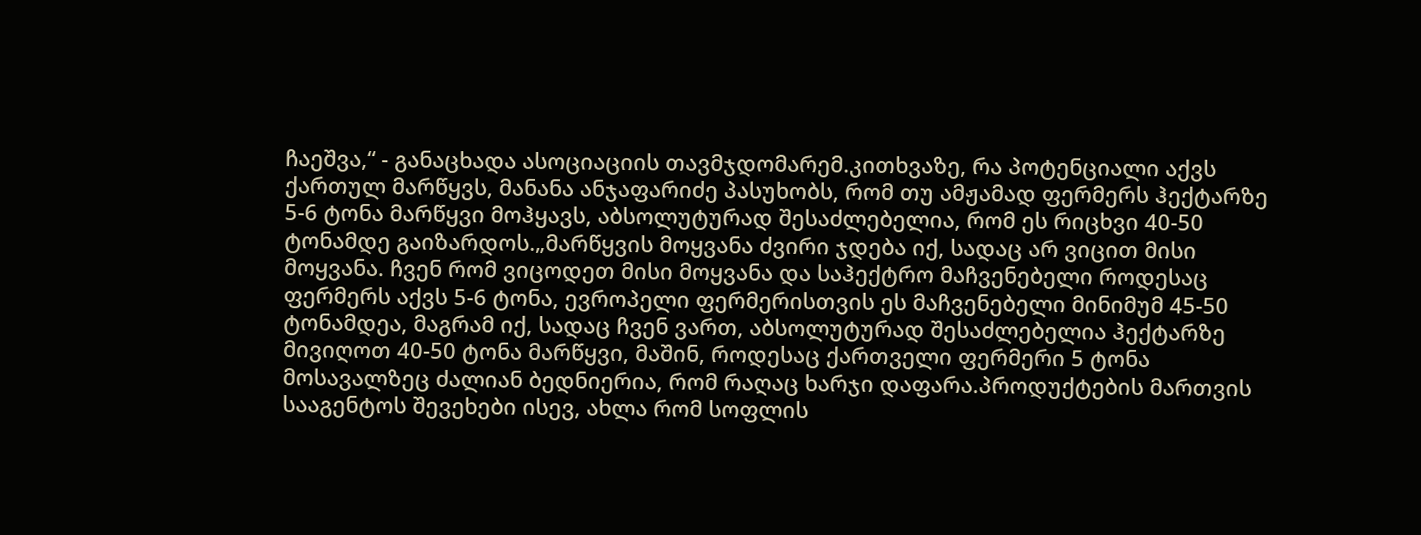ჩაეშვა,“ - განაცხადა ასოციაციის თავმჯდომარემ.კითხვაზე, რა პოტენციალი აქვს ქართულ მარწყვს, მანანა ანჯაფარიძე პასუხობს, რომ თუ ამჟამად ფერმერს ჰექტარზე 5-6 ტონა მარწყვი მოჰყავს, აბსოლუტურად შესაძლებელია, რომ ეს რიცხვი 40-50 ტონამდე გაიზარდოს.„მარწყვის მოყვანა ძვირი ჯდება იქ, სადაც არ ვიცით მისი მოყვანა. ჩვენ რომ ვიცოდეთ მისი მოყვანა და საჰექტრო მაჩვენებელი როდესაც ფერმერს აქვს 5-6 ტონა, ევროპელი ფერმერისთვის ეს მაჩვენებელი მინიმუმ 45-50 ტონამდეა, მაგრამ იქ, სადაც ჩვენ ვართ, აბსოლუტურად შესაძლებელია ჰექტარზე მივიღოთ 40-50 ტონა მარწყვი, მაშინ, როდესაც ქართველი ფერმერი 5 ტონა მოსავალზეც ძალიან ბედნიერია, რომ რაღაც ხარჯი დაფარა.პროდუქტების მართვის სააგენტოს შევეხები ისევ, ახლა რომ სოფლის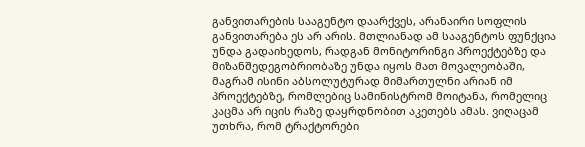განვითარების სააგენტო დაარქვეს, არანაირი სოფლის განვითარება ეს არ არის. მთლიანად ამ სააგენტოს ფუნქცია უნდა გადაიხედოს, რადგან მონიტორინგი პროექტებზე და მიზანშედეგობრიობაზე უნდა იყოს მათ მოვალეობაში, მაგრამ ისინი აბსოლუტურად მიმართულნი არიან იმ პროექტებზე, რომლებიც სამინისტრომ მოიტანა, რომელიც კაცმა არ იცის რაზე დაყრდნობით აკეთებს ამას. ვიღაცამ უთხრა, რომ ტრაქტორები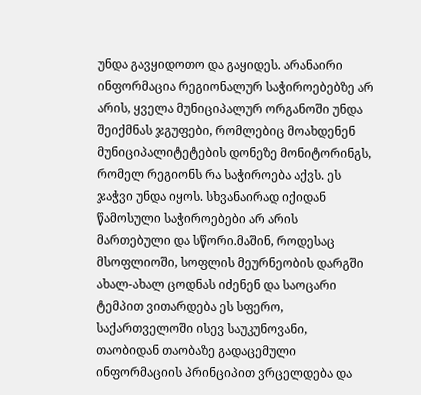უნდა გავყიდოთო და გაყიდეს. არანაირი ინფორმაცია რეგიონალურ საჭიროებებზე არ არის, ყველა მუნიციპალურ ორგანოში უნდა შეიქმნას ჯგუფები, რომლებიც მოახდენენ მუნიციპალიტეტების დონეზე მონიტორინგს, რომელ რეგიონს რა საჭიროება აქვს. ეს ჯაჭვი უნდა იყოს. სხვანაირად იქიდან წამოსული საჭიროებები არ არის მართებული და სწორი.მაშინ, როდესაც მსოფლიოში, სოფლის მეურნეობის დარგში ახალ-ახალ ცოდნას იძენენ და საოცარი ტემპით ვითარდება ეს სფერო, საქართველოში ისევ საუკუნოვანი, თაობიდან თაობაზე გადაცემული ინფორმაციის პრინციპით ვრცელდება და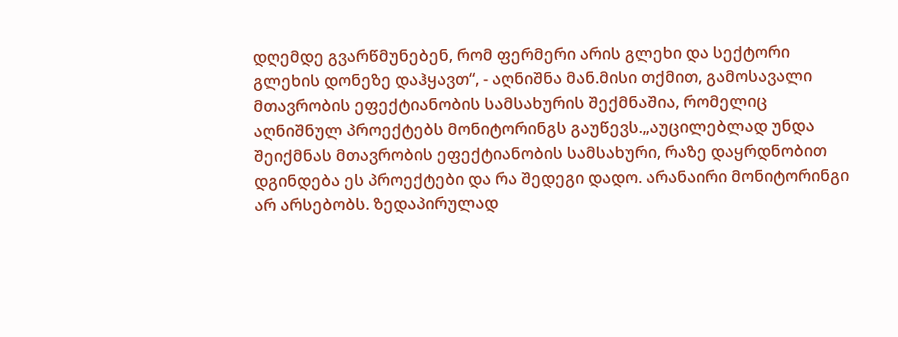დღემდე გვარწმუნებენ, რომ ფერმერი არის გლეხი და სექტორი გლეხის დონეზე დაჰყავთ“, - აღნიშნა მან.მისი თქმით, გამოსავალი მთავრობის ეფექტიანობის სამსახურის შექმნაშია, რომელიც აღნიშნულ პროექტებს მონიტორინგს გაუწევს.„აუცილებლად უნდა შეიქმნას მთავრობის ეფექტიანობის სამსახური, რაზე დაყრდნობით დგინდება ეს პროექტები და რა შედეგი დადო. არანაირი მონიტორინგი არ არსებობს. ზედაპირულად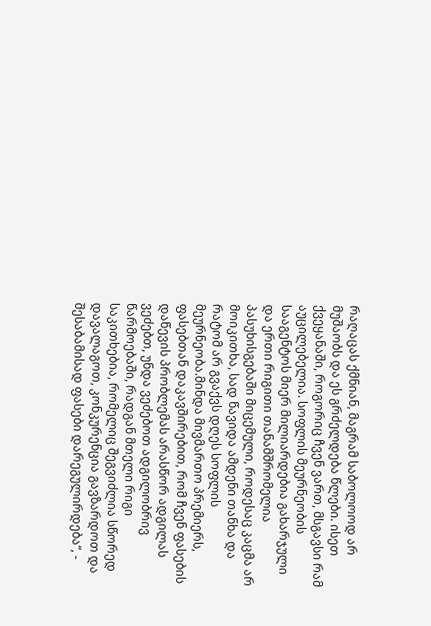რაღაცას ქმნიან, მაგრამ საბოლოოდ არ მუშაობს და ეს გრძელდება წლები. ისეთ ქვეყანაში, როგორიც ჩვენ ვართ, მსგავსი რამ აუცილებელია. სოფლის მეურნეობის სააგენტოს მიერ მილიარდებია გახარჯული და ერთი რიგითი თანამშრომელია პასუხისგებაში მიცემული, როდესაც კაცმა არ მოიკითხა, სად წავიდა ამდენი თანხა და რატომ არ გვაქვს დღეს სოფლის მეურნეობა.მინდა მივმართო პრემიერს, ფასებთან დაკავშირებით, რომ ჩვენ ფასების დაწევის პრობლემას არასწორ ადგილას ვეძებთ, უნდა ვეძებოთ ადგილობრივ წარმოებაში, რადგან მთელი რიგი საკითხებია, რომელიც შეგვიძლია სწორედ დავალაგოთ, კონკურენცია გავზარდოთ და შესაბამისად ფასები დარეგულირდება“, -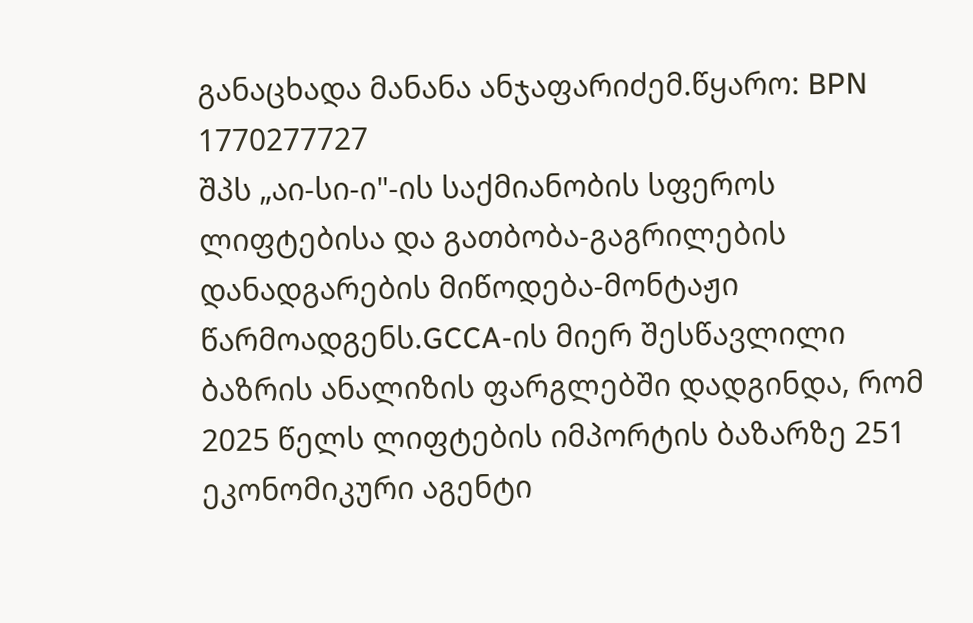განაცხადა მანანა ანჯაფარიძემ.წყარო: BPN
1770277727
შპს „აი-სი-ი"-ის საქმიანობის სფეროს ლიფტებისა და გათბობა-გაგრილების დანადგარების მიწოდება-მონტაჟი წარმოადგენს.GCCA-ის მიერ შესწავლილი ბაზრის ანალიზის ფარგლებში დადგინდა, რომ 2025 წელს ლიფტების იმპორტის ბაზარზე 251 ეკონომიკური აგენტი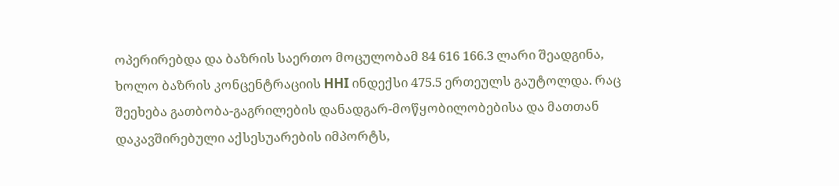ოპერირებდა და ბაზრის საერთო მოცულობამ 84 616 166.3 ლარი შეადგინა, ხოლო ბაზრის კონცენტრაციის HHI ინდექსი 475.5 ერთეულს გაუტოლდა. რაც შეეხება გათბობა-გაგრილების დანადგარ-მოწყობილობებისა და მათთან დაკავშირებული აქსესუარების იმპორტს,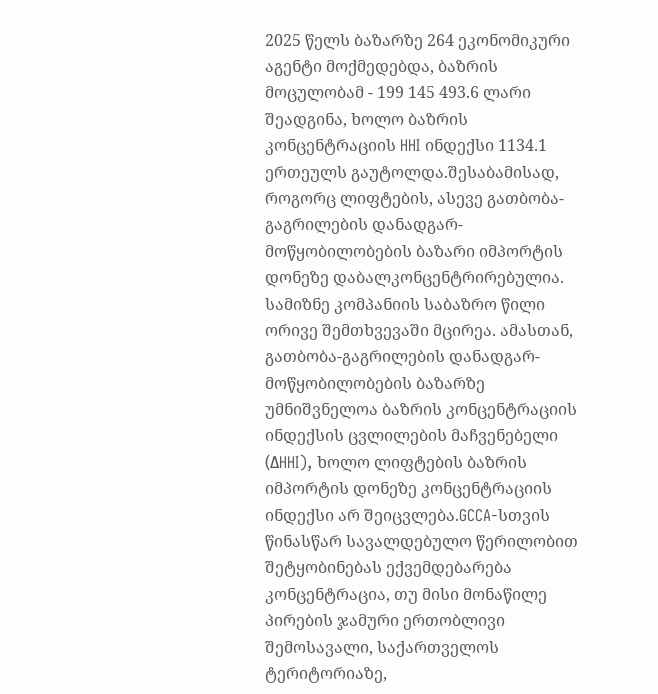2025 წელს ბაზარზე 264 ეკონომიკური აგენტი მოქმედებდა, ბაზრის მოცულობამ - 199 145 493.6 ლარი შეადგინა, ხოლო ბაზრის კონცენტრაციის HHI ინდექსი 1134.1 ერთეულს გაუტოლდა.შესაბამისად, როგორც ლიფტების, ასევე გათბობა-გაგრილების დანადგარ-მოწყობილობების ბაზარი იმპორტის დონეზე დაბალკონცენტრირებულია. სამიზნე კომპანიის საბაზრო წილი ორივე შემთხვევაში მცირეა. ამასთან, გათბობა-გაგრილების დანადგარ-მოწყობილობების ბაზარზე უმნიშვნელოა ბაზრის კონცენტრაციის ინდექსის ცვლილების მაჩვენებელი (ΔHHI), ხოლო ლიფტების ბაზრის იმპორტის დონეზე კონცენტრაციის ინდექსი არ შეიცვლება.GCCA-სთვის წინასწარ სავალდებულო წერილობით შეტყობინებას ექვემდებარება კონცენტრაცია, თუ მისი მონაწილე პირების ჯამური ერთობლივი შემოსავალი, საქართველოს ტერიტორიაზე,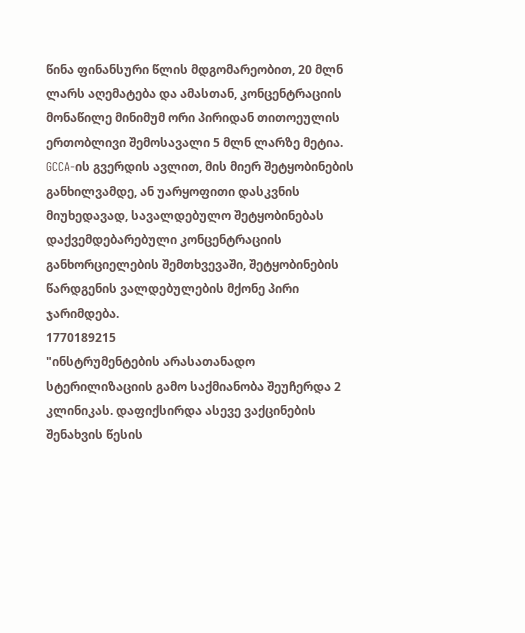წინა ფინანსური წლის მდგომარეობით, 20 მლნ ლარს აღემატება და ამასთან, კონცენტრაციის მონაწილე მინიმუმ ორი პირიდან თითოეულის ერთობლივი შემოსავალი 5 მლნ ლარზე მეტია. GCCA-ის გვერდის ავლით, მის მიერ შეტყობინების განხილვამდე, ან უარყოფითი დასკვნის მიუხედავად, სავალდებულო შეტყობინებას დაქვემდებარებული კონცენტრაციის განხორციელების შემთხვევაში, შეტყობინების წარდგენის ვალდებულების მქონე პირი ჯარიმდება.
1770189215
"ინსტრუმენტების არასათანადო სტერილიზაციის გამო საქმიანობა შეუჩერდა 2 კლინიკას. დაფიქსირდა ასევე ვაქცინების შენახვის წესის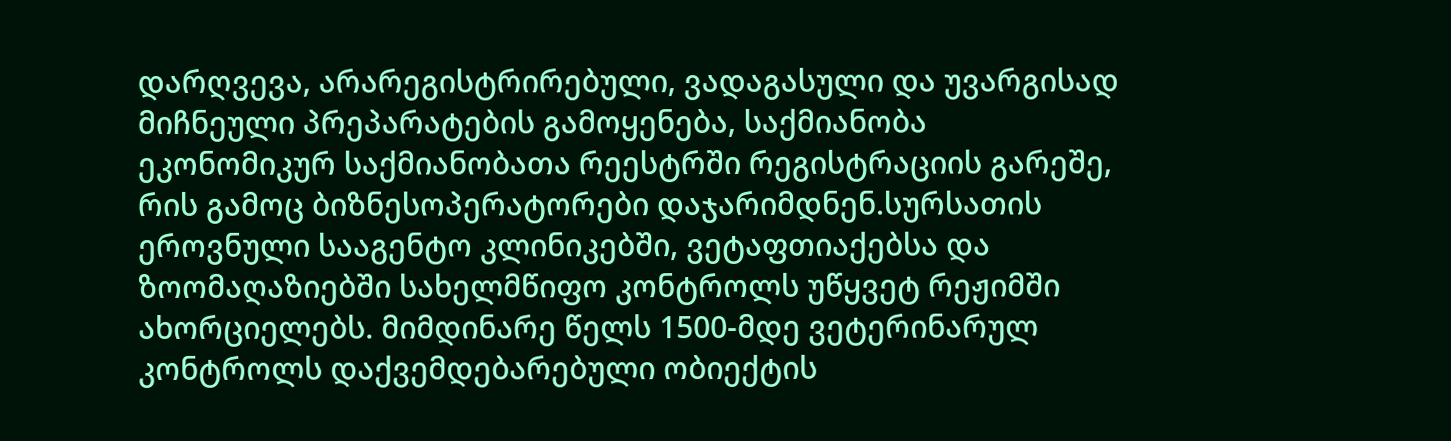დარღვევა, არარეგისტრირებული, ვადაგასული და უვარგისად მიჩნეული პრეპარატების გამოყენება, საქმიანობა ეკონომიკურ საქმიანობათა რეესტრში რეგისტრაციის გარეშე, რის გამოც ბიზნესოპერატორები დაჯარიმდნენ.სურსათის ეროვნული სააგენტო კლინიკებში, ვეტაფთიაქებსა და ზოომაღაზიებში სახელმწიფო კონტროლს უწყვეტ რეჟიმში ახორციელებს. მიმდინარე წელს 1500-მდე ვეტერინარულ კონტროლს დაქვემდებარებული ობიექტის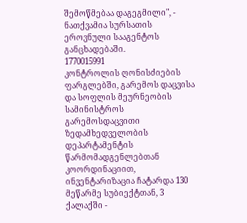შემოწმებაა დაგეგმილი", - ნათქვამია სურსათის ეროვნული სააგენტოს განცხადებაში.
1770015991
კონტროლის ღონისძიების ფარგლებში, გარემოს დაცვისა და სოფლის მეურნეობის სამინისტროს გარემოსდაცვითი ზედამხედველობის დეპარტამენტის წარმომადგენლებთან კოორდინაციით, ინვენტარიზაცია ჩატარდა 130 მეწარმე სუბიექტთან, 3 ქალაქში -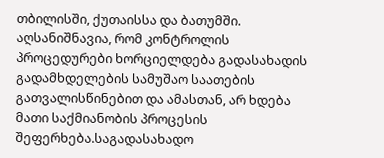თბილისში, ქუთაისსა და ბათუმში. აღსანიშნავია, რომ კონტროლის პროცედურები ხორციელდება გადასახადის გადამხდელების სამუშაო საათების გათვალისწინებით და ამასთან, არ ხდება მათი საქმიანობის პროცესის შეფერხება.საგადასახადო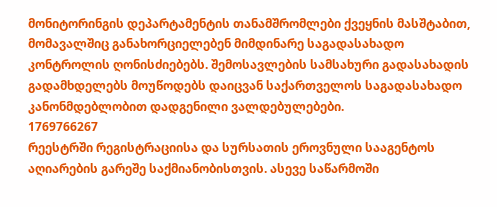მონიტორინგის დეპარტამენტის თანამშრომლები ქვეყნის მასშტაბით, მომავალშიც განახორციელებენ მიმდინარე საგადასახადო კონტროლის ღონისძიებებს. შემოსავლების სამსახური გადასახადის გადამხდელებს მოუწოდებს დაიცვან საქართველოს საგადასახადო კანონმდებლობით დადგენილი ვალდებულებები.
1769766267
რეესტრში რეგისტრაციისა და სურსათის ეროვნული სააგენტოს აღიარების გარეშე საქმიანობისთვის. ასევე საწარმოში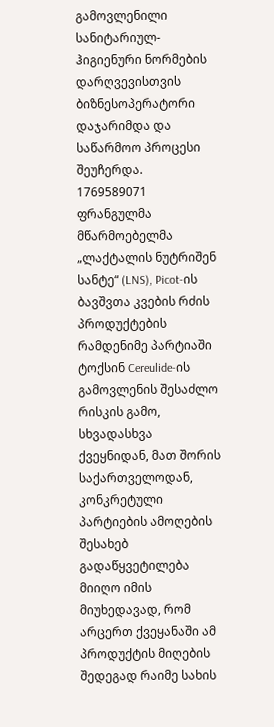გამოვლენილი სანიტარიულ-ჰიგიენური ნორმების დარღვევისთვის ბიზნესოპერატორი დაჯარიმდა და საწარმოო პროცესი შეუჩერდა.
1769589071
ფრანგულმა მწარმოებელმა „ლაქტალის ნუტრიშენ სანტე“ (LNS), Picot-ის ბავშვთა კვების რძის პროდუქტების რამდენიმე პარტიაში ტოქსინ Cereulide-ის გამოვლენის შესაძლო რისკის გამო, სხვადასხვა ქვეყნიდან, მათ შორის საქართველოდან, კონკრეტული პარტიების ამოღების შესახებ გადაწყვეტილება მიიღო იმის მიუხედავად, რომ არცერთ ქვეყანაში ამ პროდუქტის მიღების შედეგად რაიმე სახის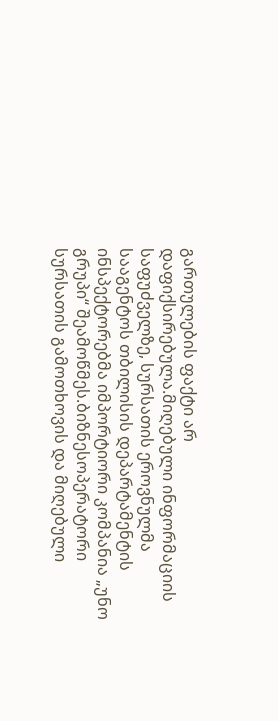გართულების ფაქტი არ დაფიქსირებულა.მიღებული ინფორმაციის საფუძველზე, სურსათის ეროვნულმა სააგენტოს თბილისის დეპარტამენტის ინსპექტორებმა იმპორტიორი კომპანია „უნო გრუპი“ შეამოწმეს.ბიზნესოპერატორი სურსათის გამოთხოვის და მიღებული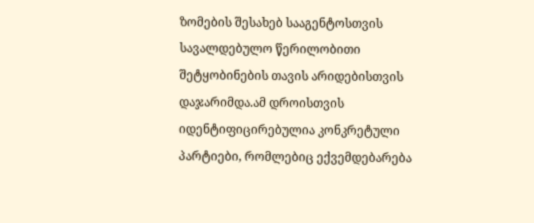ზომების შესახებ სააგენტოსთვის სავალდებულო წერილობითი შეტყობინების თავის არიდებისთვის დაჯარიმდა.ამ დროისთვის იდენტიფიცირებულია კონკრეტული პარტიები, რომლებიც ექვემდებარება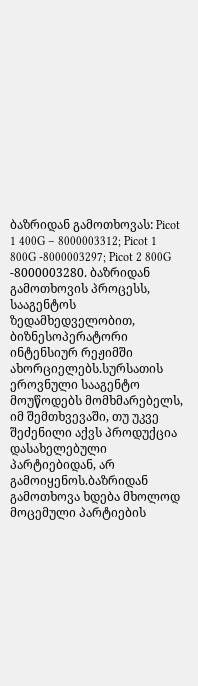ბაზრიდან გამოთხოვას: Picot 1 400G – 8000003312; Picot 1 800G -8000003297; Picot 2 800G -8000003280. ბაზრიდან გამოთხოვის პროცესს, სააგენტოს ზედამხედველობით, ბიზნესოპერატორი ინტენსიურ რეჟიმში ახორციელებს.სურსათის ეროვნული სააგენტო მოუწოდებს მომხმარებელს, იმ შემთხვევაში, თუ უკვე შეძენილი აქვს პროდუქცია დასახელებული პარტიებიდან, არ გამოიყენოს.ბაზრიდან გამოთხოვა ხდება მხოლოდ მოცემული პარტიების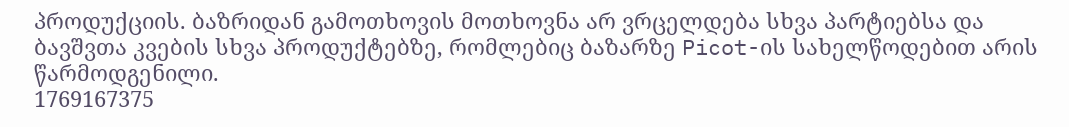პროდუქციის. ბაზრიდან გამოთხოვის მოთხოვნა არ ვრცელდება სხვა პარტიებსა და ბავშვთა კვების სხვა პროდუქტებზე, რომლებიც ბაზარზე Picot-ის სახელწოდებით არის წარმოდგენილი.
1769167375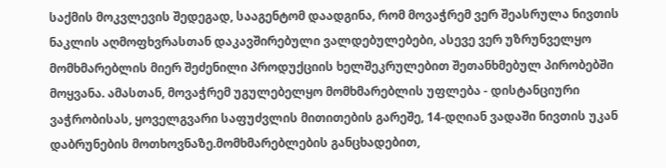საქმის მოკვლევის შედეგად, სააგენტომ დაადგინა, რომ მოვაჭრემ ვერ შეასრულა ნივთის ნაკლის აღმოფხვრასთან დაკავშირებული ვალდებულებები, ასევე ვერ უზრუნველყო მომხმარებლის მიერ შეძენილი პროდუქციის ხელშეკრულებით შეთანხმებულ პირობებში მოყვანა. ამასთან, მოვაჭრემ უგულებელყო მომხმარებლის უფლება - დისტანციური ვაჭრობისას, ყოველგვარი საფუძვლის მითითების გარეშე, 14-დღიან ვადაში ნივთის უკან დაბრუნების მოთხოვნაზე.მომხმარებლების განცხადებით,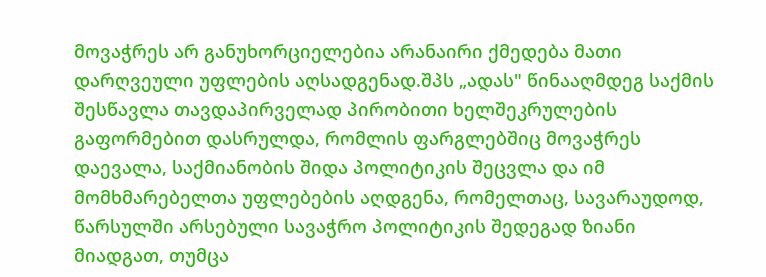მოვაჭრეს არ განუხორციელებია არანაირი ქმედება მათი დარღვეული უფლების აღსადგენად.შპს „ადას" წინააღმდეგ საქმის შესწავლა თავდაპირველად პირობითი ხელშეკრულების გაფორმებით დასრულდა, რომლის ფარგლებშიც მოვაჭრეს დაევალა, საქმიანობის შიდა პოლიტიკის შეცვლა და იმ მომხმარებელთა უფლებების აღდგენა, რომელთაც, სავარაუდოდ, წარსულში არსებული სავაჭრო პოლიტიკის შედეგად ზიანი მიადგათ, თუმცა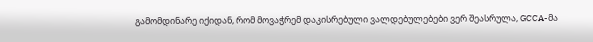გამომდინარე იქიდან, რომ მოვაჭრემ დაკისრებული ვალდებულებები ვერ შეასრულა, GCCA-მა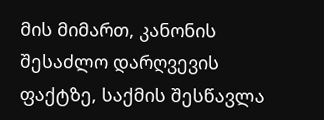მის მიმართ, კანონის შესაძლო დარღვევის ფაქტზე, საქმის შესწავლა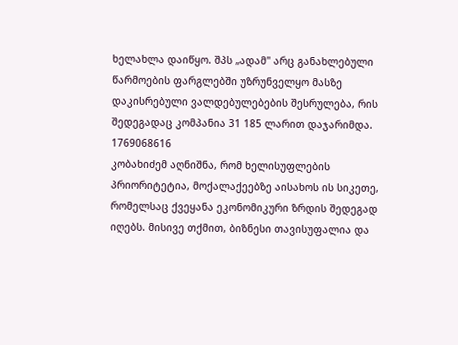ხელახლა დაიწყო. შპს „ადამ" არც განახლებული წარმოების ფარგლებში უზრუნველყო მასზე დაკისრებული ვალდებულებების შესრულება, რის შედეგადაც კომპანია 31 185 ლარით დაჯარიმდა.
1769068616
კობახიძემ აღნიშნა, რომ ხელისუფლების პრიორიტეტია, მოქალაქეებზე აისახოს ის სიკეთე, რომელსაც ქვეყანა ეკონომიკური ზრდის შედეგად იღებს. მისივე თქმით, ბიზნესი თავისუფალია და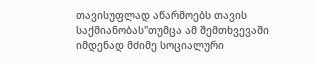თავისუფლად აწარმოებს თავის საქმიანობას"თუმცა ამ შემთხვევაში იმდენად მძიმე სოციალური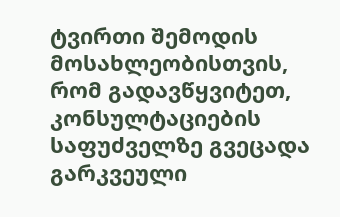ტვირთი შემოდის მოსახლეობისთვის, რომ გადავწყვიტეთ, კონსულტაციების საფუძველზე გვეცადა გარკვეული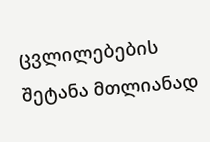ცვლილებების შეტანა მთლიანად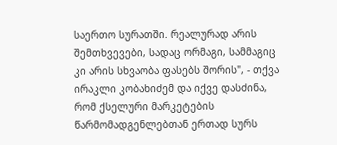საერთო სურათში. რეალურად არის შემთხვევები, სადაც ორმაგი, სამმაგიც კი არის სხვაობა ფასებს შორის", - თქვა ირაკლი კობახიძემ და იქვე დასძინა, რომ ქსელური მარკეტების წარმომადგენლებთან ერთად სურს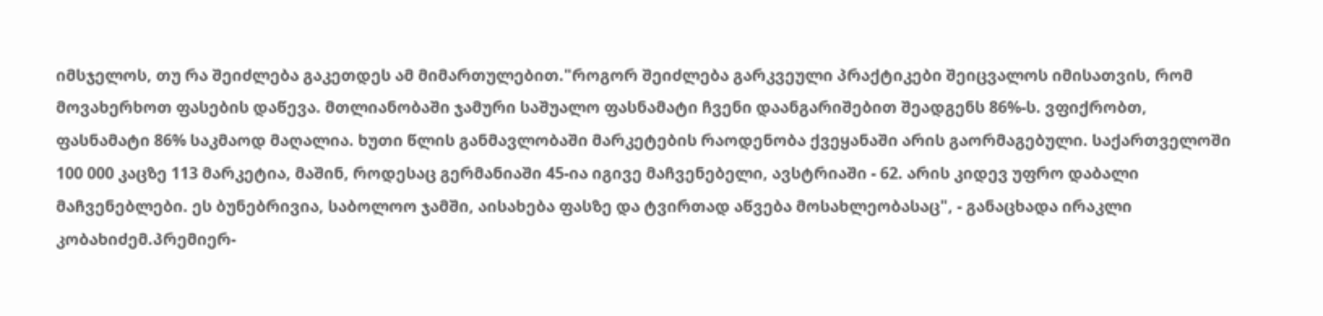იმსჯელოს, თუ რა შეიძლება გაკეთდეს ამ მიმართულებით."როგორ შეიძლება გარკვეული პრაქტიკები შეიცვალოს იმისათვის, რომ მოვახერხოთ ფასების დაწევა. მთლიანობაში ჯამური საშუალო ფასნამატი ჩვენი დაანგარიშებით შეადგენს 86%-ს. ვფიქრობთ, ფასნამატი 86% საკმაოდ მაღალია. ხუთი წლის განმავლობაში მარკეტების რაოდენობა ქვეყანაში არის გაორმაგებული. საქართველოში 100 000 კაცზე 113 მარკეტია, მაშინ, როდესაც გერმანიაში 45-ია იგივე მაჩვენებელი, ავსტრიაში - 62. არის კიდევ უფრო დაბალი მაჩვენებლები. ეს ბუნებრივია, საბოლოო ჯამში, აისახება ფასზე და ტვირთად აწვება მოსახლეობასაც", - განაცხადა ირაკლი კობახიძემ.პრემიერ-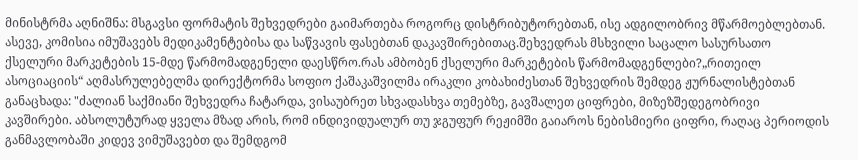მინისტრმა აღნიშნა: მსგავსი ფორმატის შეხვედრები გაიმართება როგორც დისტრიბუტორებთან, ისე ადგილობრივ მწარმოებლებთან. ასევე, კომისია იმუშავებს მედიკამენტებისა და საწვავის ფასებთან დაკავშირებითაც.შეხვედრას მსხვილი საცალო სასურსათო ქსელური მარკეტების 15-მდე წარმომადგენელი დაესწრო.რას ამბობენ ქსელური მარკეტების წარმომადგენლები?„რითეილ ასოციაციის“ აღმასრულებელმა დირექტორმა სოფიო ქაშაკაშვილმა ირაკლი კობახიძესთან შეხვედრის შემდეგ ჟურნალისტებთან განაცხადა: "ძალიან საქმიანი შეხვედრა ჩატარდა, ვისაუბრეთ სხვადასხვა თემებზე, გავშალეთ ციფრები, მიზეზშედეგობრივი კავშირები. აბსოლუტურად ყველა მზად არის, რომ ინდივიდუალურ თუ ჯგუფურ რეჟიმში გაიაროს ნებისმიერი ციფრი, რაღაც პერიოდის განმავლობაში კიდევ ვიმუშავებთ და შემდგომ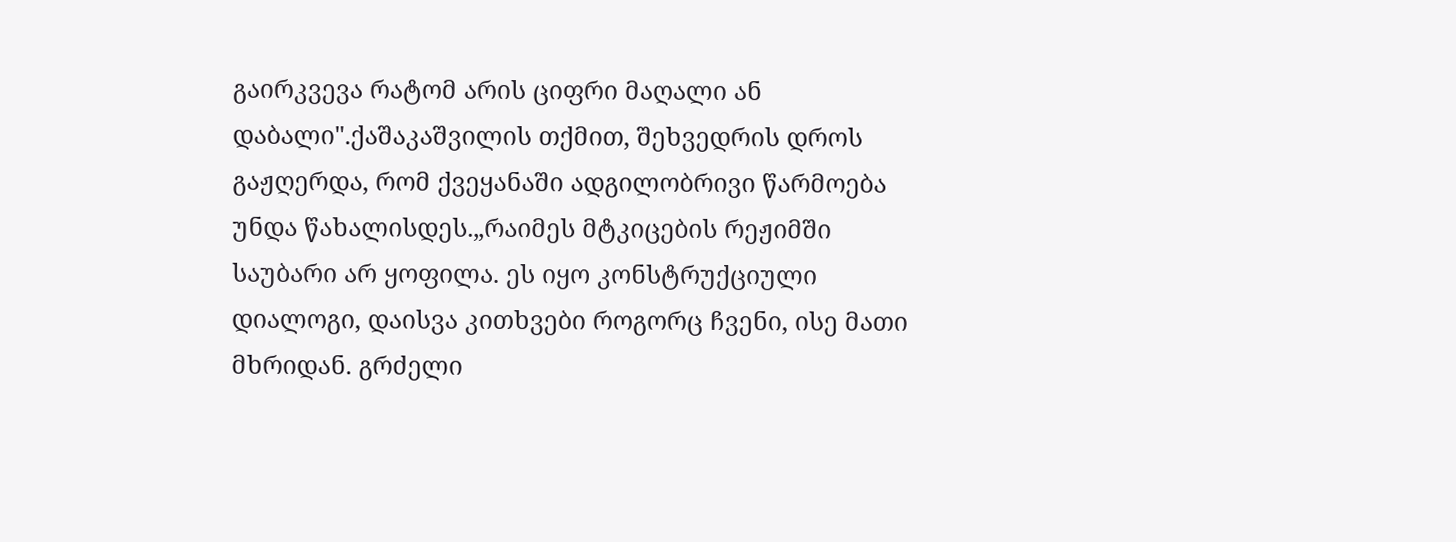გაირკვევა რატომ არის ციფრი მაღალი ან დაბალი".ქაშაკაშვილის თქმით, შეხვედრის დროს გაჟღერდა, რომ ქვეყანაში ადგილობრივი წარმოება უნდა წახალისდეს.„რაიმეს მტკიცების რეჟიმში საუბარი არ ყოფილა. ეს იყო კონსტრუქციული დიალოგი, დაისვა კითხვები როგორც ჩვენი, ისე მათი მხრიდან. გრძელი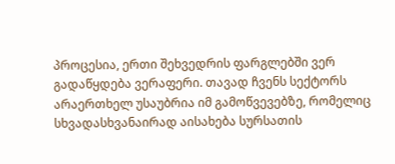პროცესია, ერთი შეხვედრის ფარგლებში ვერ გადაწყდება ვერაფერი. თავად ჩვენს სექტორს არაერთხელ უსაუბრია იმ გამოწვევებზე, რომელიც სხვადასხვანაირად აისახება სურსათის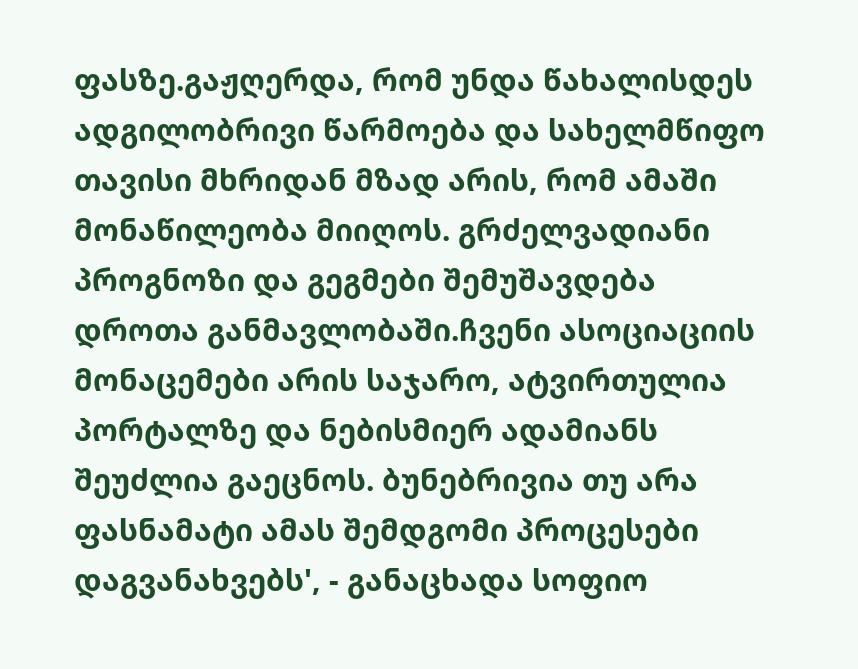ფასზე.გაჟღერდა, რომ უნდა წახალისდეს ადგილობრივი წარმოება და სახელმწიფო თავისი მხრიდან მზად არის, რომ ამაში მონაწილეობა მიიღოს. გრძელვადიანი პროგნოზი და გეგმები შემუშავდება დროთა განმავლობაში.ჩვენი ასოციაციის მონაცემები არის საჯარო, ატვირთულია პორტალზე და ნებისმიერ ადამიანს შეუძლია გაეცნოს. ბუნებრივია თუ არა ფასნამატი ამას შემდგომი პროცესები დაგვანახვებს', - განაცხადა სოფიო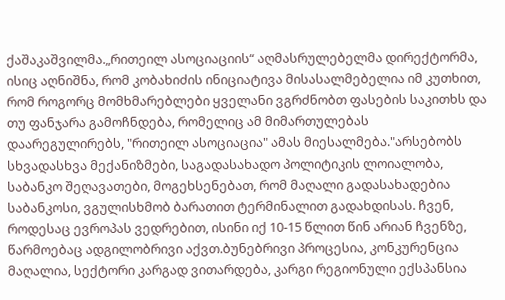ქაშაკაშვილმა.„რითეილ ასოციაციის“ აღმასრულებელმა დირექტორმა, ისიც აღნიშნა, რომ კობახიძის ინიციატივა მისასალმებელია იმ კუთხით, რომ როგორც მომხმარებლები ყველანი ვგრძნობთ ფასების საკითხს და თუ ფანჯარა გამოჩნდება, რომელიც ამ მიმართულებას დაარეგულირებს, "რითეილ ასოციაცია" ამას მიესალმება."არსებობს სხვადასხვა მექანიზმები, საგადასახადო პოლიტიკის ლოიალობა, საბანკო შეღავათები, მოგეხსენებათ, რომ მაღალი გადასახადებია საბანკოსი, ვგულისხმობ ბარათით ტერმინალით გადახდისას. ჩვენ, როდესაც ევროპას ვედრებით, ისინი იქ 10-15 წლით წინ არიან ჩვენზე, წარმოებაც ადგილობრივი აქვთ.ბუნებრივი პროცესია, კონკურენცია მაღალია, სექტორი კარგად ვითარდება, კარგი რეგიონული ექსპანსია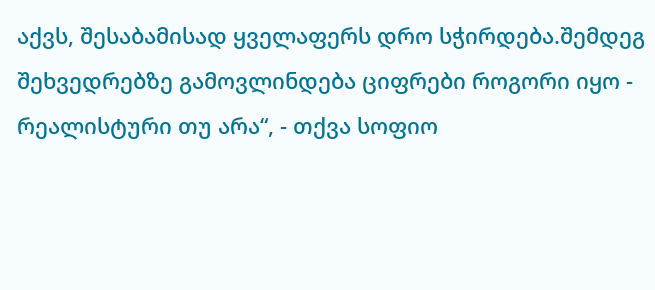აქვს, შესაბამისად ყველაფერს დრო სჭირდება.შემდეგ შეხვედრებზე გამოვლინდება ციფრები როგორი იყო - რეალისტური თუ არა“, - თქვა სოფიო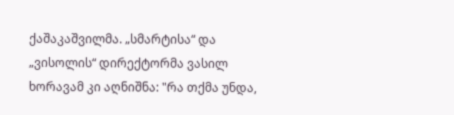ქაშაკაშვილმა. „სმარტისა“ და „ვისოლის“ დირექტორმა ვასილ ხორავამ კი აღნიშნა: "რა თქმა უნდა,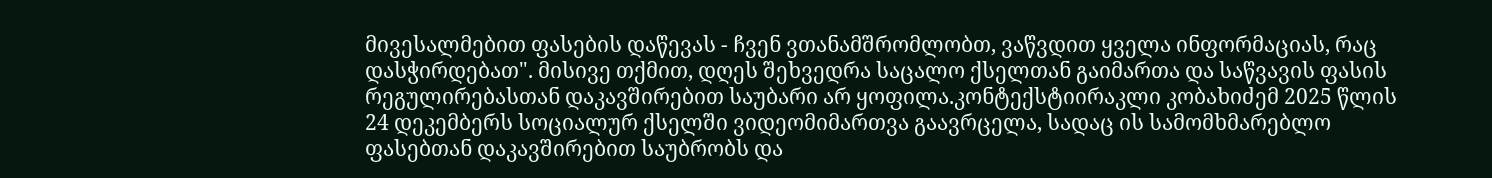მივესალმებით ფასების დაწევას - ჩვენ ვთანამშრომლობთ, ვაწვდით ყველა ინფორმაციას, რაც დასჭირდებათ". მისივე თქმით, დღეს შეხვედრა საცალო ქსელთან გაიმართა და საწვავის ფასის რეგულირებასთან დაკავშირებით საუბარი არ ყოფილა.კონტექსტიირაკლი კობახიძემ 2025 წლის 24 დეკემბერს სოციალურ ქსელში ვიდეომიმართვა გაავრცელა, სადაც ის სამომხმარებლო ფასებთან დაკავშირებით საუბრობს და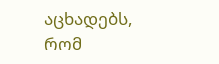აცხადებს, რომ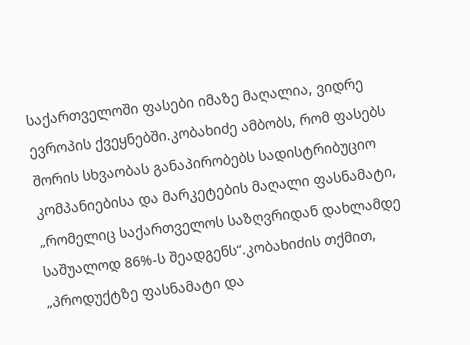საქართველოში ფასები იმაზე მაღალია, ვიდრე ევროპის ქვეყნებში.კობახიძე ამბობს, რომ ფასებს შორის სხვაობას განაპირობებს სადისტრიბუციო კომპანიებისა და მარკეტების მაღალი ფასნამატი, „რომელიც საქართველოს საზღვრიდან დახლამდე საშუალოდ 86%-ს შეადგენს“.კობახიძის თქმით, „პროდუქტზე ფასნამატი და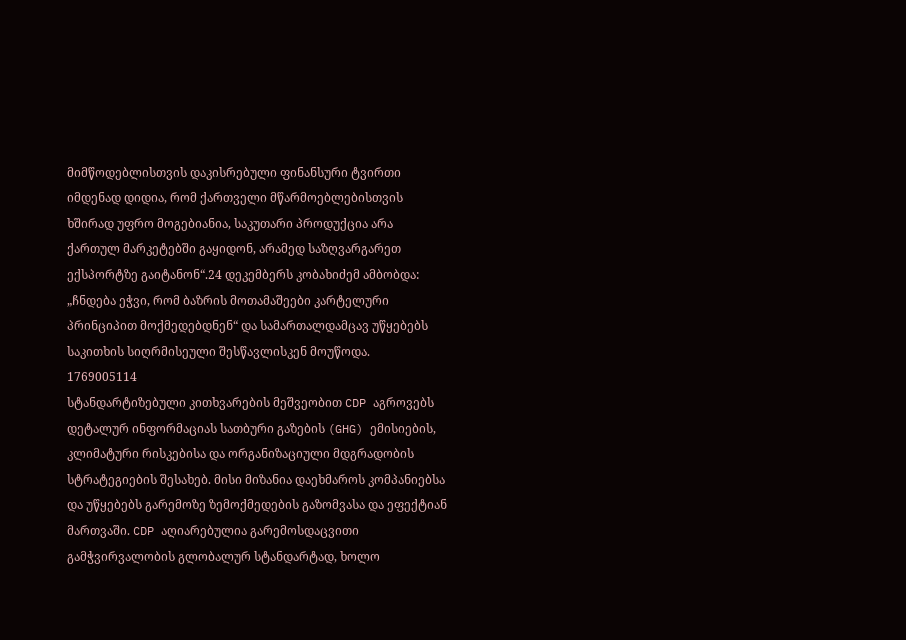მიმწოდებლისთვის დაკისრებული ფინანსური ტვირთი იმდენად დიდია, რომ ქართველი მწარმოებლებისთვის ხშირად უფრო მოგებიანია, საკუთარი პროდუქცია არა ქართულ მარკეტებში გაყიდონ, არამედ საზღვარგარეთ ექსპორტზე გაიტანონ“.24 დეკემბერს კობახიძემ ამბობდა: „ჩნდება ეჭვი, რომ ბაზრის მოთამაშეები კარტელური პრინციპით მოქმედებდნენ“ და სამართალდამცავ უწყებებს საკითხის სიღრმისეული შესწავლისკენ მოუწოდა.
1769005114
სტანდარტიზებული კითხვარების მეშვეობით CDP აგროვებს დეტალურ ინფორმაციას სათბური გაზების (GHG) ემისიების, კლიმატური რისკებისა და ორგანიზაციული მდგრადობის სტრატეგიების შესახებ. მისი მიზანია დაეხმაროს კომპანიებსა და უწყებებს გარემოზე ზემოქმედების გაზომვასა და ეფექტიან მართვაში. CDP აღიარებულია გარემოსდაცვითი გამჭვირვალობის გლობალურ სტანდარტად, ხოლო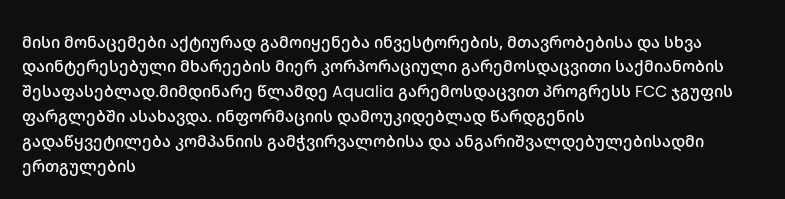მისი მონაცემები აქტიურად გამოიყენება ინვესტორების, მთავრობებისა და სხვა დაინტერესებული მხარეების მიერ კორპორაციული გარემოსდაცვითი საქმიანობის შესაფასებლად.მიმდინარე წლამდე Aqualia გარემოსდაცვით პროგრესს FCC ჯგუფის ფარგლებში ასახავდა. ინფორმაციის დამოუკიდებლად წარდგენის გადაწყვეტილება კომპანიის გამჭვირვალობისა და ანგარიშვალდებულებისადმი ერთგულების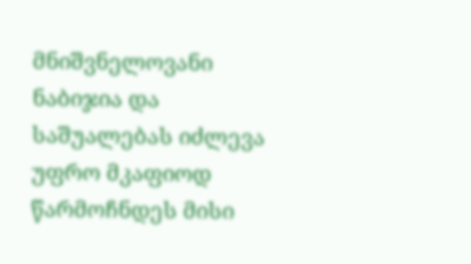მნიშვნელოვანი ნაბიჯია და საშუალებას იძლევა უფრო მკაფიოდ წარმოჩნდეს მისი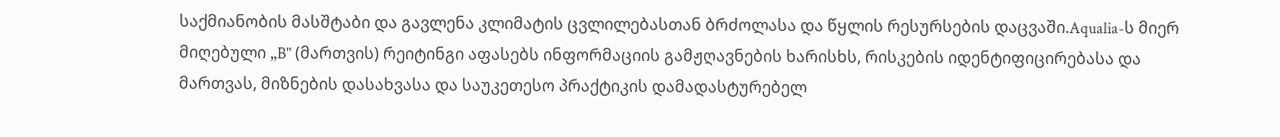საქმიანობის მასშტაბი და გავლენა კლიმატის ცვლილებასთან ბრძოლასა და წყლის რესურსების დაცვაში.Aqualia-ს მიერ მიღებული „B" (მართვის) რეიტინგი აფასებს ინფორმაციის გამჟღავნების ხარისხს, რისკების იდენტიფიცირებასა და მართვას, მიზნების დასახვასა და საუკეთესო პრაქტიკის დამადასტურებელ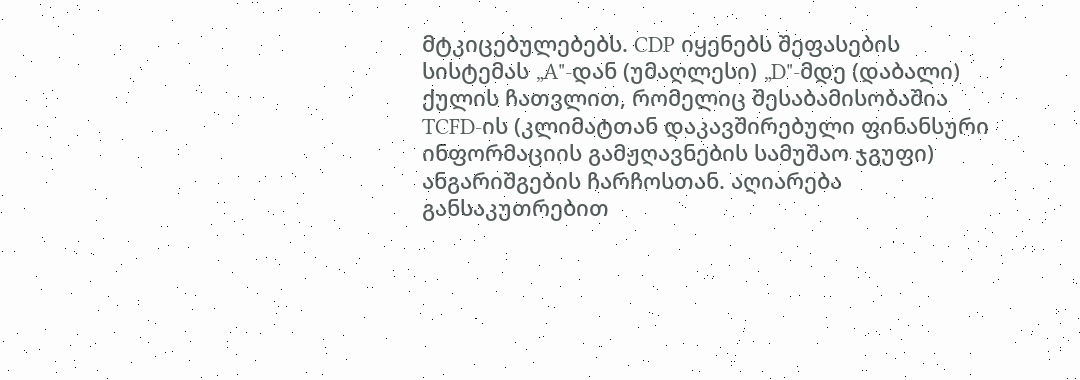მტკიცებულებებს. CDP იყენებს შეფასების სისტემას „A"-დან (უმაღლესი) „D"-მდე (დაბალი) ქულის ჩათვლით, რომელიც შესაბამისობაშია TCFD-ის (კლიმატთან დაკავშირებული ფინანსური ინფორმაციის გამჟღავნების სამუშაო ჯგუფი) ანგარიშგების ჩარჩოსთან. აღიარება განსაკუთრებით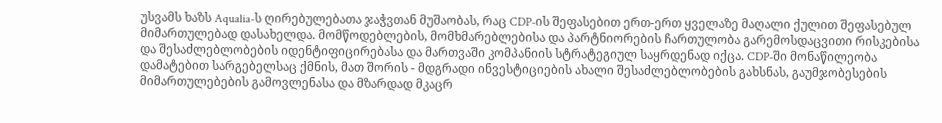უსვამს ხაზს Aqualia-ს ღირებულებათა ჯაჭვთან მუშაობას, რაც CDP-ის შეფასებით ერთ-ერთ ყველაზე მაღალი ქულით შეფასებულ მიმართულებად დასახელდა. მომწოდებლების, მომხმარებლებისა და პარტნიორების ჩართულობა გარემოსდაცვითი რისკებისა და შესაძლებლობების იდენტიფიცირებასა და მართვაში კომპანიის სტრატეგიულ საყრდენად იქცა. CDP-ში მონაწილეობა დამატებით სარგებელსაც ქმნის, მათ შორის - მდგრადი ინვესტიციების ახალი შესაძლებლობების გახსნას, გაუმჯობესების მიმართულებების გამოვლენასა და მზარდად მკაცრ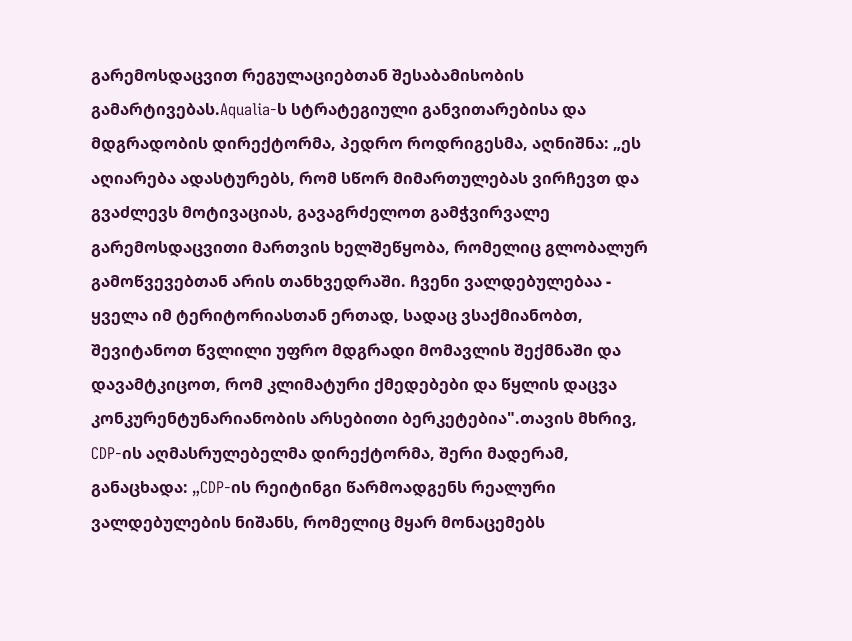გარემოსდაცვით რეგულაციებთან შესაბამისობის გამარტივებას.Aqualia-ს სტრატეგიული განვითარებისა და მდგრადობის დირექტორმა, პედრო როდრიგესმა, აღნიშნა: „ეს აღიარება ადასტურებს, რომ სწორ მიმართულებას ვირჩევთ და გვაძლევს მოტივაციას, გავაგრძელოთ გამჭვირვალე გარემოსდაცვითი მართვის ხელშეწყობა, რომელიც გლობალურ გამოწვევებთან არის თანხვედრაში. ჩვენი ვალდებულებაა - ყველა იმ ტერიტორიასთან ერთად, სადაც ვსაქმიანობთ, შევიტანოთ წვლილი უფრო მდგრადი მომავლის შექმნაში და დავამტკიცოთ, რომ კლიმატური ქმედებები და წყლის დაცვა კონკურენტუნარიანობის არსებითი ბერკეტებია".თავის მხრივ, CDP-ის აღმასრულებელმა დირექტორმა, შერი მადერამ, განაცხადა: „CDP-ის რეიტინგი წარმოადგენს რეალური ვალდებულების ნიშანს, რომელიც მყარ მონაცემებს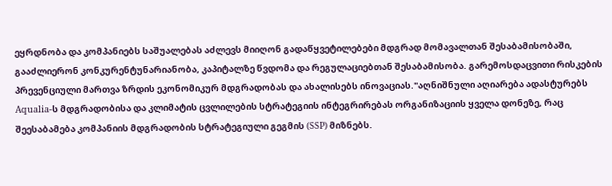ეყრდნობა და კომპანიებს საშუალებას აძლევს მიიღონ გადაწყვეტილებები მდგრად მომავალთან შესაბამისობაში, გააძლიერონ კონკურენტუნარიანობა, კაპიტალზე წვდომა და რეგულაციებთან შესაბამისობა. გარემოსდაცვითი რისკების პრევენციული მართვა ზრდის ეკონომიკურ მდგრადობას და ახალისებს ინოვაციას."აღნიშნული აღიარება ადასტურებს Aqualia-ს მდგრადობისა და კლიმატის ცვლილების სტრატეგიის ინტეგრირებას ორგანიზაციის ყველა დონეზე, რაც შეესაბამება კომპანიის მდგრადობის სტრატეგიული გეგმის (SSP) მიზნებს.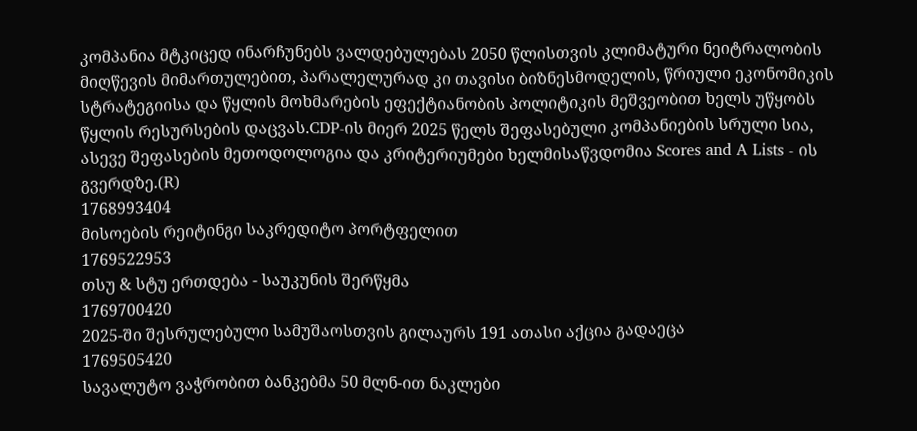კომპანია მტკიცედ ინარჩუნებს ვალდებულებას 2050 წლისთვის კლიმატური ნეიტრალობის მიღწევის მიმართულებით, პარალელურად კი თავისი ბიზნესმოდელის, წრიული ეკონომიკის სტრატეგიისა და წყლის მოხმარების ეფექტიანობის პოლიტიკის მეშვეობით ხელს უწყობს წყლის რესურსების დაცვას.CDP-ის მიერ 2025 წელს შეფასებული კომპანიების სრული სია, ასევე შეფასების მეთოდოლოგია და კრიტერიუმები ხელმისაწვდომია Scores and A Lists - ის გვერდზე.(R)
1768993404
მისოების რეიტინგი საკრედიტო პორტფელით
1769522953
თსუ & სტუ ერთდება - საუკუნის შერწყმა
1769700420
2025-ში შესრულებული სამუშაოსთვის გილაურს 191 ათასი აქცია გადაეცა
1769505420
სავალუტო ვაჭრობით ბანკებმა 50 მლნ-ით ნაკლები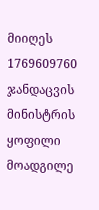მიიღეს
1769609760
ჯანდაცვის მინისტრის ყოფილი მოადგილე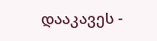დააკავეს -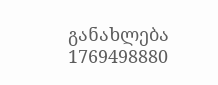განახლება
1769498880